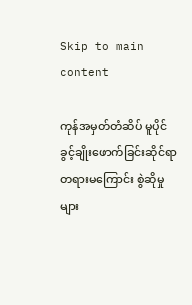Skip to main content

ကုန်အမှတ်တံဆိပ် မူပိုင်ခွင့်ချိုးဖောက်ခြင်းဆိုင်ရာ တရားမကြောင်း စွဲဆိုမှုများ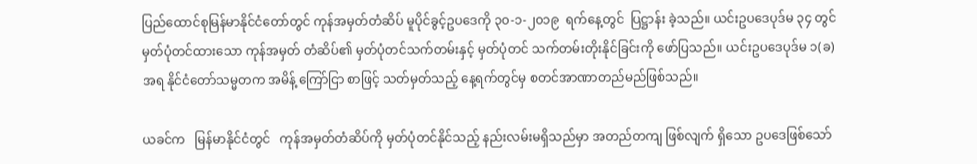ပြည်ထောင်စုမြန်မာနိုင်ငံတော်တွင် ကုန်အမှတ်တံဆိပ် မူပိုင်ခွင့်ဥပဒေကို ၃၀-၁-၂၀၁၉  ရက်နေ့တွင်  ပြဋ္ဌာန်း ခဲ့သည်။ ယင်းဥပဒေပုဒ်မ ၃၄ တွင် မှတ်ပုံတင်ထားသော ကုန်အမှတ် တံဆိပ်၏ မှတ်ပုံတင်သက်တမ်းနှင့် မှတ်ပုံတင် သက်တမ်းတိုးနိုင်ခြင်းကို ဖော်ပြသည်။ ယင်းဥပဒေပုဒ်မ ၁(ခ)အရ နိုင်ငံတော်သမ္မတက အမိန့် ကြော်ငြာ စာဖြင့် သတ်မှတ်သည့် နေ့ရက်တွင်မှ စတင်အာဏာတည်မည်ဖြစ်သည်။

ယခင်က   မြန်မာနိုင်ငံတွင်   ကုန်အမှတ်တံဆိပ်ကို မှတ်ပုံတင်နိုင်သည့် နည်းလမ်းမရှိသည်မှာ အတည်တကျ ဖြစ်လျက် ရှိသော ဥပဒေဖြစ်သော်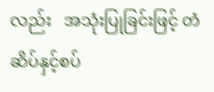လည်း   အသုံးပြုခြင်းဖြင့် တံဆိပ်နှင့်စပ်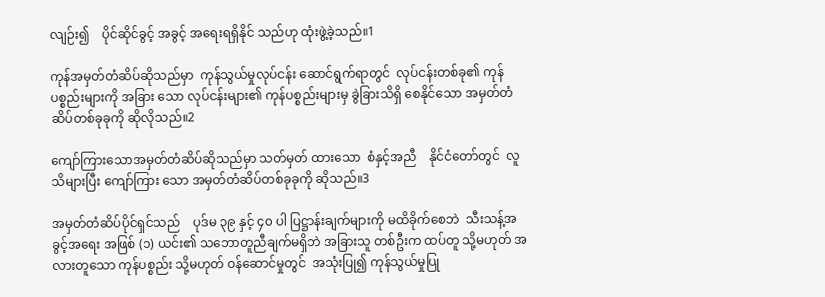လျဉ်း၍    ပိုင်ဆိုင်ခွင့် အခွင့် အရေးရရှိနိုင် သည်ဟု ထုံးဖွဲ့ခဲ့သည်။1

ကုန်အမှတ်တံဆိပ်ဆိုသည်မှာ  ကုန်သွယ်မှုလုပ်ငန်း ဆောင်ရွက်ရာတွင်  လုပ်ငန်းတစ်ခု၏ ကုန်ပစ္စည်းများကို အခြား သော လုပ်ငန်းများ၏ ကုန်ပစ္စည်းများမှ ခွဲခြားသိရှိ စေနိုင်သော အမှတ်တံဆိပ်တစ်ခုခုကို ဆိုလိုသည်။2

ကျော်ကြားသောအမှတ်တံဆိပ်ဆိုသည်မှာ သတ်မှတ် ထားသော  စံနှင့်အညီ    နိုင်ငံတော်တွင်  လူသိများပြီး ကျော်ကြား သော အမှတ်တံဆိပ်တစ်ခုခုကို ဆိုသည်။3

အမှတ်တံဆိပ်ပိုင်ရှင်သည်    ပုဒ်မ ၃၉ နှင့် ၄၀ ပါ ပြဋ္ဌာန်းချက်များကို မထိခိုက်စေဘဲ  သီးသန့်အခွင့်အရေး အဖြစ် (၁) ယင်း၏ သဘောတူညီချက်မရှိဘဲ အခြားသူ တစ်ဦးက ထပ်တူ သို့မဟုတ် အလားတူသော ကုန်ပစ္စည်း သို့မဟုတ် ဝန်ဆောင်မှုတွင်  အသုံးပြု၍ ကုန်သွယ်မှုပြု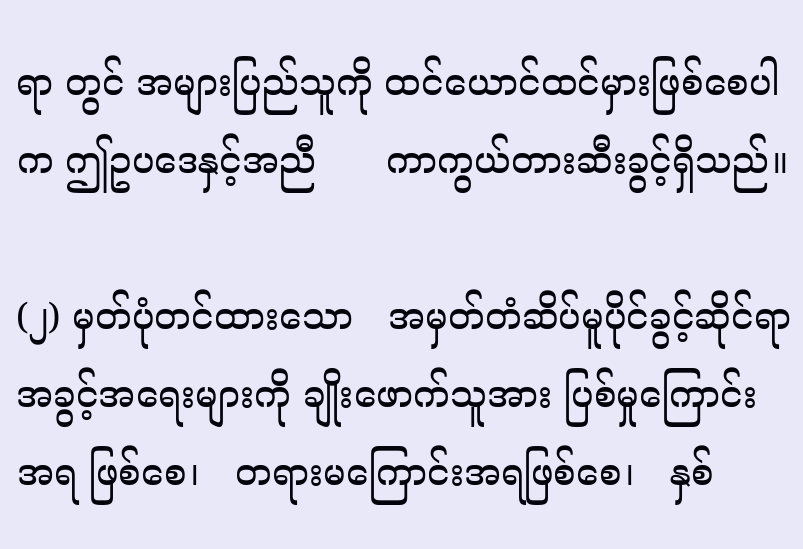ရာ တွင် အများပြည်သူကို ထင်ယောင်ထင်မှားဖြစ်စေပါက ဤဥပဒေနှင့်အညီ      ကာကွယ်တားဆီးခွင့်ရှိသည်။

(၂) မှတ်ပုံတင်ထားသော   အမှတ်တံဆိပ်မူပိုင်ခွင့်ဆိုင်ရာ အခွင့်အရေးများကို ချိုးဖောက်သူအား ပြစ်မှုကြောင်း အရ ဖြစ်စေ၊   တရားမကြောင်းအရဖြစ်စေ၊   နှစ်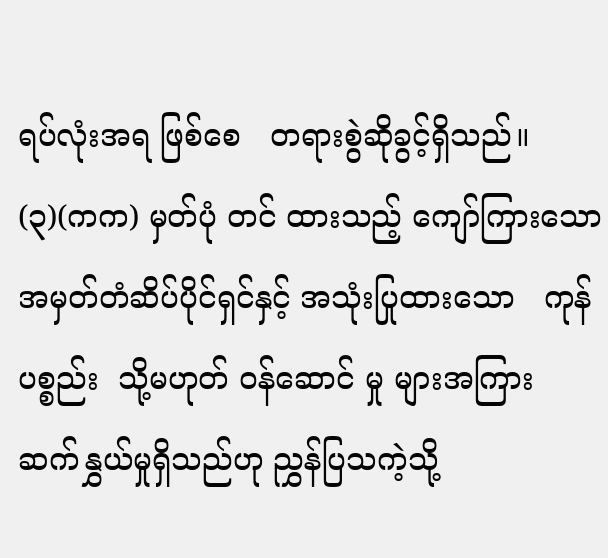ရပ်လုံးအရ ဖြစ်စေ   တရားစွဲဆိုခွင့်ရှိသည်။ (၃)(ကက) မှတ်ပုံ တင် ထားသည့် ကျော်ကြားသော   အမှတ်တံဆိပ်ပိုင်ရှင်နှင့် အသုံးပြုထားသော   ကုန်ပစ္စည်း  သို့မဟုတ် ဝန်ဆောင် မှု များအကြား ဆက်နွှယ်မှုရှိသည်ဟု ညွှန်ပြသကဲ့သို့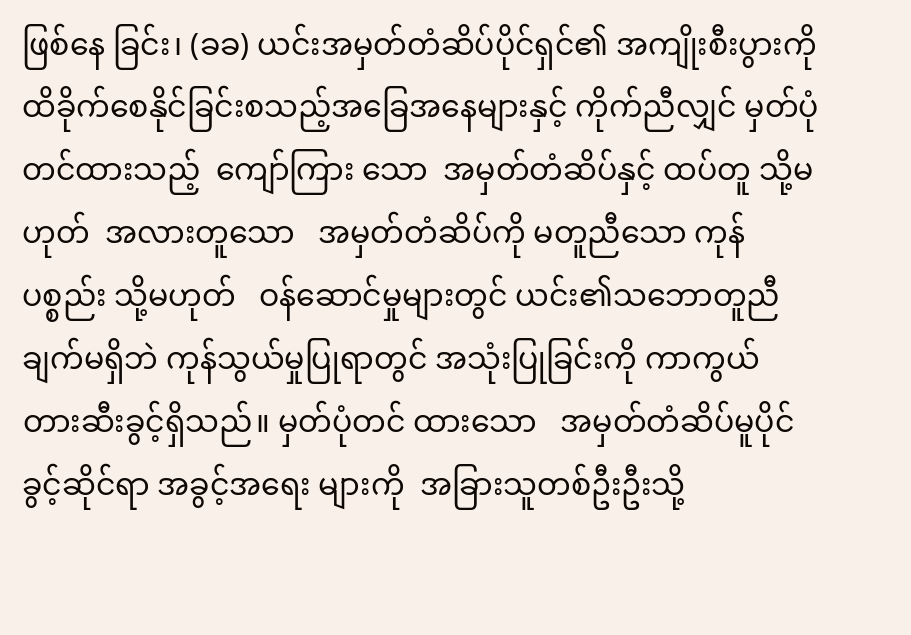ဖြစ်နေ ခြင်း၊ (ခခ) ယင်းအမှတ်တံဆိပ်ပိုင်ရှင်၏ အကျိုးစီးပွားကို ထိခိုက်စေနိုင်ခြင်းစသည့်အခြေအနေများနှင့် ကိုက်ညီလျှင် မှတ်ပုံတင်ထားသည့်  ကျော်ကြား သော  အမှတ်တံဆိပ်နှင့် ထပ်တူ သို့မဟုတ်  အလားတူသော   အမှတ်တံဆိပ်ကို မတူညီသော ကုန်ပစ္စည်း သို့မဟုတ်   ဝန်ဆောင်မှုများတွင် ယင်း၏သဘောတူညီချက်မရှိဘဲ ကုန်သွယ်မှုပြုရာတွင် အသုံးပြုခြင်းကို ကာကွယ် တားဆီးခွင့်ရှိသည်။ မှတ်ပုံတင် ထားသော   အမှတ်တံဆိပ်မူပိုင်ခွင့်ဆိုင်ရာ အခွင့်အရေး များကို  အခြားသူတစ်ဦးဦးသို့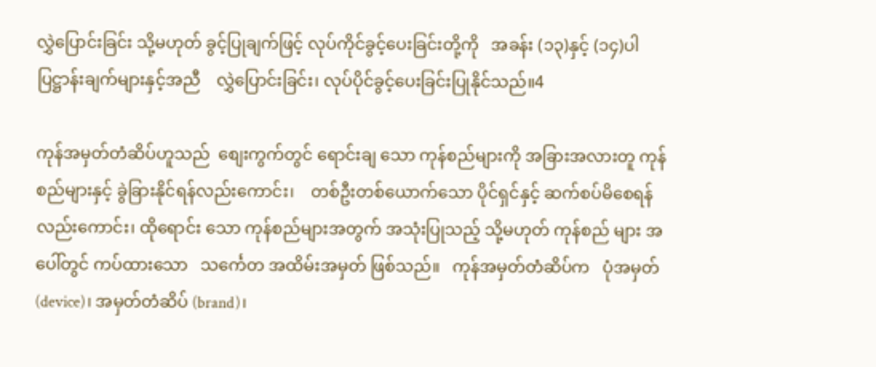လွှဲပြောင်းခြင်း သို့မဟုတ် ခွင့်ပြုချက်ဖြင့် လုပ်ကိုင်ခွင့်ပေးခြင်းတို့ကို   အခန်း (၁၃)နှင့် (၁၄)ပါ  ပြဋ္ဌာန်းချက်များနှင့်အညီ    လွှဲပြောင်းခြင်း၊ လုပ်ပိုင်ခွင့်ပေးခြင်းပြုနိုင်သည်။4

ကုန်အမှတ်တံဆိပ်ဟူသည်  စျေးကွက်တွင် ရောင်းချ သော ကုန်စည်များကို အခြားအလားတူ ကုန်စည်များနှင့် ခွဲခြားနိုင်ရန်လည်းကောင်း၊    တစ်ဦးတစ်ယောက်သော ပိုင်ရှင်နှင့် ဆက်စပ်မိစေရန် လည်းကောင်း၊ ထိုရောင်း သော ကုန်စည်များအတွက် အသုံးပြုသည့် သို့မဟုတ် ကုန်စည် များ အပေါ်တွင် ကပ်ထားသော   သင်္ကေတ အထိမ်းအမှတ် ဖြစ်သည်။   ကုန်အမှတ်တံဆိပ်က   ပုံအမှတ် (device)၊ အမှတ်တံဆိပ် (brand)၊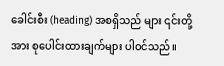ခေါင်းစီး (heading) အစရှိသည် များ ၎င်းတို့အား စုပေါင်းထားချက်များ ပါဝင်သည်။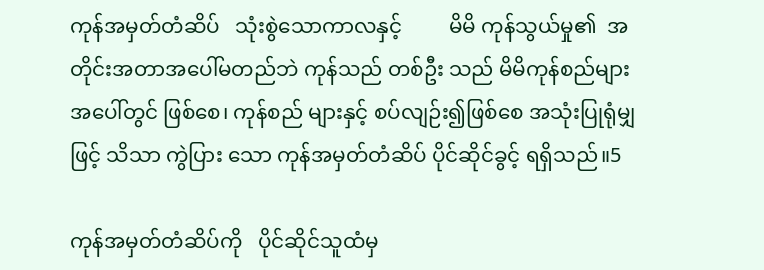ကုန်အမှတ်တံဆိပ်   သုံးစွဲသောကာလနှင့်         မိမိ ကုန်သွယ်မှု၏  အတိုင်းအတာအပေါ်မတည်ဘဲ ကုန်သည် တစ်ဦး သည် မိမိကုန်စည်များအပေါ်တွင် ဖြစ်စေ၊ ကုန်စည် များနှင့် စပ်လျဉ်း၍ဖြစ်စေ အသုံးပြုရုံမျှဖြင့် သိသာ ကွဲပြား သော ကုန်အမှတ်တံဆိပ် ပိုင်ဆိုင်ခွင့် ရရှိသည်။5

ကုန်အမှတ်တံဆိပ်ကို   ပိုင်ဆိုင်သူထံမှ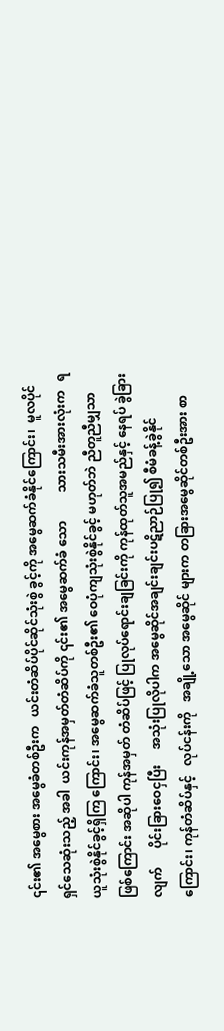၎င်း၏ အမွေစား အမွေခံတစ်ဦးက   ယင်းတံဆိပ်ပိုင်ဆိုင်သုံးစွဲ ခွင့်ကို အမွေဆက်ခံနိုင်ကြောင်း၊  မူလပိုင်ရှင်သေဆုံးသည့် အခါ  ယင်းကုန်အမှတ်တံဆိပ်ကို ၎င်း၏ အမွေဆက်ခံ သော         သားသမီးအားလုံးက   ရယူသုံးစွဲနိုင်ခွင့်ရှိကြ ကြောင်း၊ အမွေဆက်ခံသူတစ်ဦး၏ ဝေပုံကျသုံးစွဲနိုင်ခွင့် မဟုတ်ဘဲ ညီတူညီမျှသာဖြစ်ကြောင်း အဆိုပါ ကုန်အမှတ် တံဆိပ်ဖြင့် ပြုလုပ်ရောင်းချခြင်းကို ကုန်ထုတ်သူအမည်နှင့် နေရပ် ခွဲခြားလျက်      ပိုင်းခြားဝေငှပြီး     အသုံးပြုလိုပါက အမွေဆိုင်အချင်းချင်းပဋိညာဉ်ပြု၍ စီမံခန့်ခွဲနိုင်ကြောင်း၊ ကုန်တံဆိပ်နှင့်   လုပ်ငန်းကို   အချို့သော အမွေဆိုင် များက တခြားအမွေဆိုင်တစ်ဦးအား စာ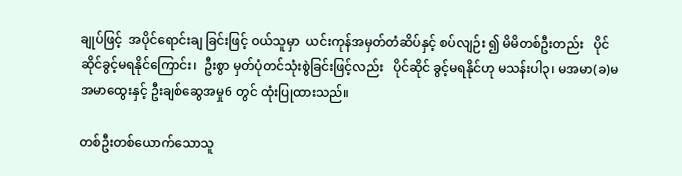ချုပ်ဖြင့်  အပိုင်ရောင်းချ ခြင်းဖြင့် ဝယ်သူမှာ  ယင်းကုန်အမှတ်တံဆိပ်နှင့် စပ်လျဉ်း ၍ မိမိတစ်ဦးတည်း   ပိုင်ဆိုင်ခွင့်မရနိုင်ကြောင်း၊  ဦးစွာ မှတ်ပုံတင်သုံးစွဲခြင်းဖြင့်လည်း   ပိုင်ဆိုင် ခွင့်မရနိုင်ဟု မသန်းပါ၃၊ မအမာ(ခ)မအမာထွေးနှင့် ဦးချစ်ဆွေအမှု6 တွင် ထုံးပြုထားသည်။

တစ်ဦးတစ်ယောက်သောသူ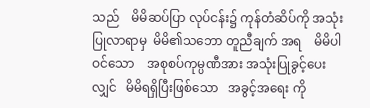သည်    မိမိဆပ်ပြာ လုပ်ငန်း၌ ကုန်တံဆိပ်ကို အသုံးပြုလာရာမှ  မိမိ၏သဘော တူညီချက် အရ    မိမိပါဝင်သော    အစုစပ်ကုမ္ပဏီအား အသုံးပြုခွင့်ပေးလျှင်   မိမိရရှိပြီးဖြစ်သော   အခွင့်အရေး ကို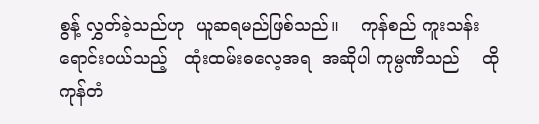စွန့် လွှတ်ခဲ့သည်ဟု  ယူဆရမည်ဖြစ်သည်။    ကုန်စည် ကူးသန်းရောင်းဝယ်သည့်   ထုံးထမ်းဓလေ့အရ  အဆိုပါ ကုမ္ပဏီသည်    ထိုကုန်တံ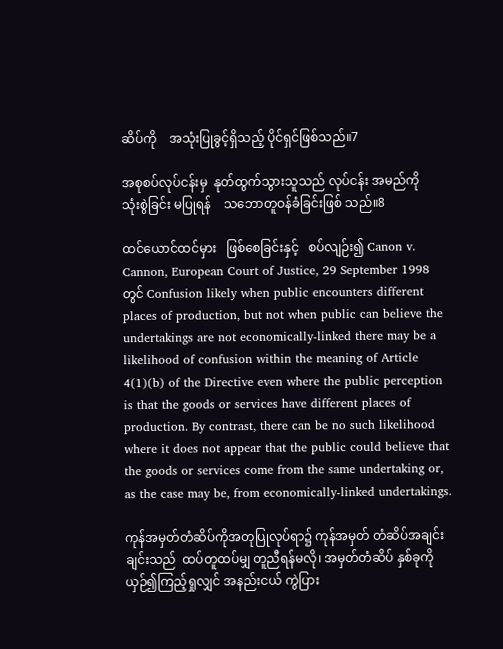ဆိပ်ကို    အသုံးပြုခွင့်ရှိသည့် ပိုင်ရှင်ဖြစ်သည်။7

အစုစပ်လုပ်ငန်းမှ  နုတ်ထွက်သွားသူသည် လုပ်ငန်း အမည်ကို   သုံးစွဲခြင်း မပြုရန်    သဘောတူဝန်ခံခြင်းဖြစ် သည်။8

ထင်ယောင်ထင်မှား   ဖြစ်စေခြင်းနှင့်   စပ်လျဉ်း၍ Canon v. Cannon, European Court of Justice, 29 September 1998 တွင် Confusion likely when public encounters different places of production, but not when public can believe the undertakings are not economically-linked there may be a likelihood of confusion within the meaning of Article 4(1)(b) of the Directive even where the public perception is that the goods or services have different places of production. By contrast, there can be no such likelihood where it does not appear that the public could believe that the goods or services come from the same undertaking or, as the case may be, from economically-linked undertakings.

ကုန်အမှတ်တံဆိပ်ကိုအတုပြုလုပ်ရာ၌ ကုန်အမှတ် တံဆိပ်အချင်းချင်းသည်  ထပ်တူထပ်မျှ တူညီရန်မလို၊ အမှတ်တံဆိပ် နှစ်ခုကို ယှဉ်၍ကြည့်ရှုလျှင် အနည်းငယ် ကွဲပြား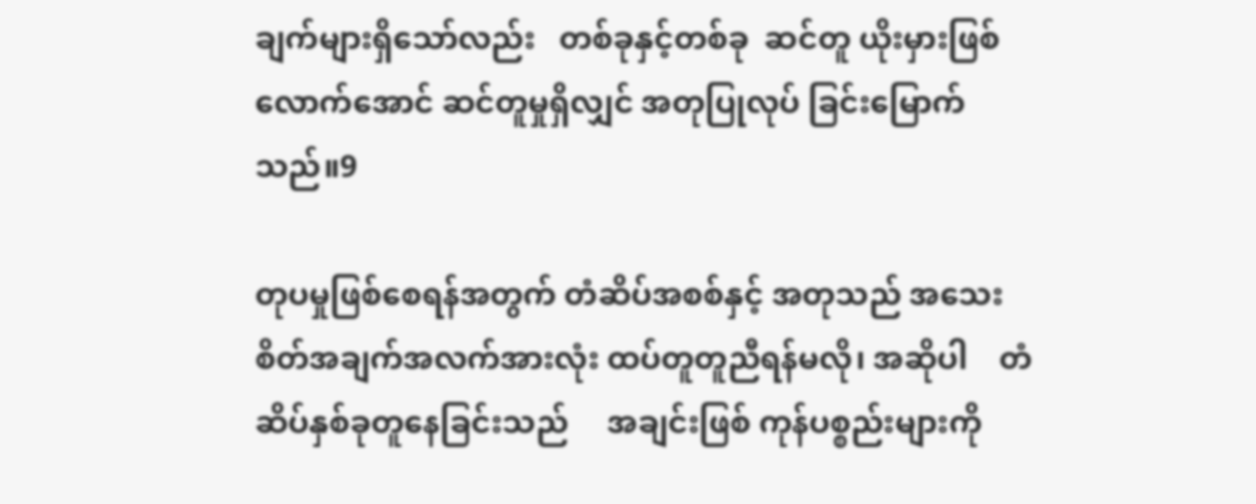ချက်များရှိသော်လည်း   တစ်ခုနှင့်တစ်ခု  ဆင်တူ ယိုးမှားဖြစ်လောက်အောင် ဆင်တူမှုရှိလျှင် အတုပြုလုပ် ခြင်းမြောက်သည်။9

တုပမှုဖြစ်စေရန်အတွက် တံဆိပ်အစစ်နှင့် အတုသည် အသေးစိတ်အချက်အလက်အားလုံး ထပ်တူတူညီရန်မလို၊ အဆိုပါ    တံဆိပ်နှစ်ခုတူနေခြင်းသည်     အချင်းဖြစ် ကုန်ပစ္စည်းများကို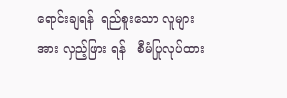ရောင်းချရန်  ရည်စူးသော လူများအား လှည့်ဖြား ရန်   စီမံပြုလုပ်ထား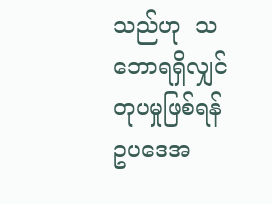သည်ဟု  သဘောရရှိလျှင် တုပမှုဖြစ်ရန်  ဥပဒေအ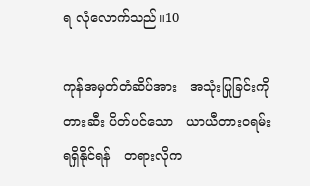ရ လုံလောက်သည်။10

ကုန်အမှတ်တံဆိပ်အား   အသုံးပြုခြင်းကို   တားဆီး ပိတ်ပင်သော   ယာယီတားဝရမ်းရရှိနိုင်ရန်   တရားလိုက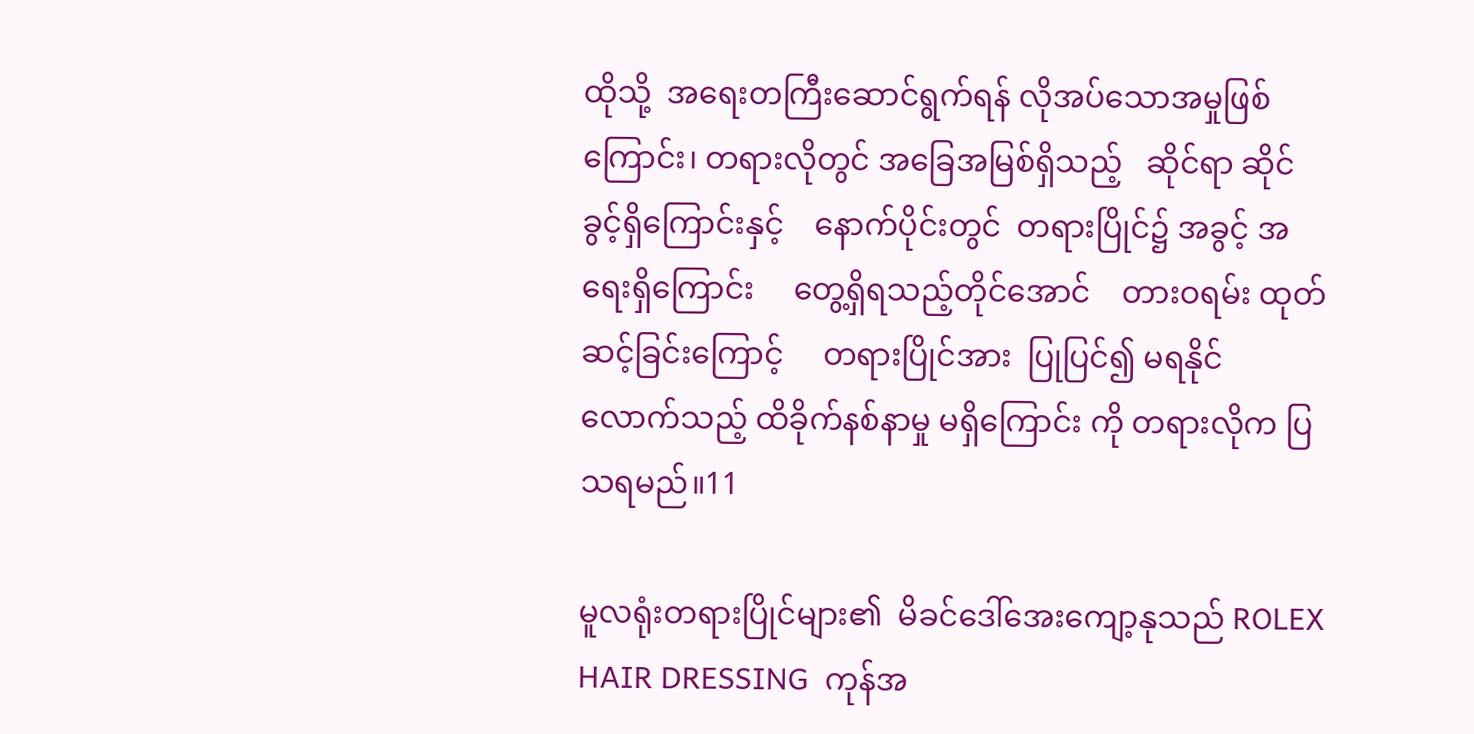ထိုသို့  အရေးတကြီးဆောင်ရွက်ရန် လိုအပ်သောအမှုဖြစ် ကြောင်း၊ တရားလိုတွင် အခြေအမြစ်ရှိသည့်   ဆိုင်ရာ ဆိုင် ခွင့်ရှိကြောင်းနှင့်    နောက်ပိုင်းတွင်  တရားပြိုင်၌ အခွင့် အရေးရှိကြောင်း     တွေ့ရှိရသည့်တိုင်အောင်    တားဝရမ်း ထုတ်ဆင့်ခြင်းကြောင့်     တရားပြိုင်အား  ပြုပြင်၍ မရနိုင် လောက်သည့် ထိခိုက်နစ်နာမှု မရှိကြောင်း ကို တရားလိုက ပြသရမည်။11

မူလရုံးတရားပြိုင်များ၏  မိခင်ဒေါ်အေးကျော့နုသည် ROLEX HAIR DRESSING  ကုန်အ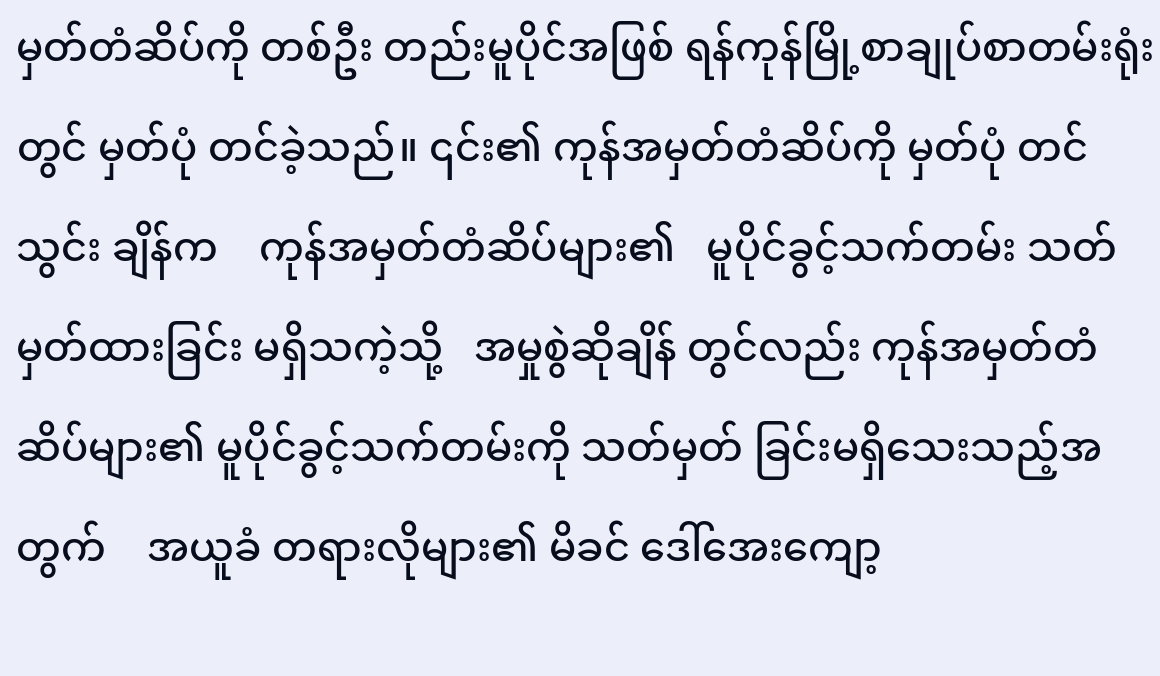မှတ်တံဆိပ်ကို တစ်ဦး တည်းမူပိုင်အဖြစ် ရန်ကုန်မြို့စာချုပ်စာတမ်းရုံးတွင် မှတ်ပုံ တင်ခဲ့သည်။ ၎င်း၏ ကုန်အမှတ်တံဆိပ်ကို မှတ်ပုံ တင်သွင်း ချိန်က    ကုန်အမှတ်တံဆိပ်များ၏   မူပိုင်ခွင့်သက်တမ်း သတ်မှတ်ထားခြင်း မရှိသကဲ့သို့   အမှုစွဲဆိုချိန် တွင်လည်း ကုန်အမှတ်တံဆိပ်များ၏ မူပိုင်ခွင့်သက်တမ်းကို သတ်မှတ် ခြင်းမရှိသေးသည့်အတွက်    အယူခံ တရားလိုများ၏ မိခင် ဒေါ်အေးကျော့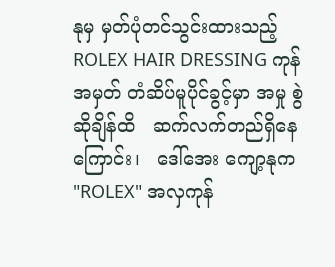နုမှ မှတ်ပုံတင်သွင်းထားသည့် ROLEX HAIR DRESSING ကုန်အမှတ် တံဆိပ်မူပိုင်ခွင့်မှာ အမှု စွဲဆိုချိန်ထိ   ဆက်လက်တည်ရှိနေကြောင်း၊   ဒေါ်အေး ကျော့နုက "ROLEX" အလှကုန်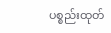ပစ္စည်းထုတ်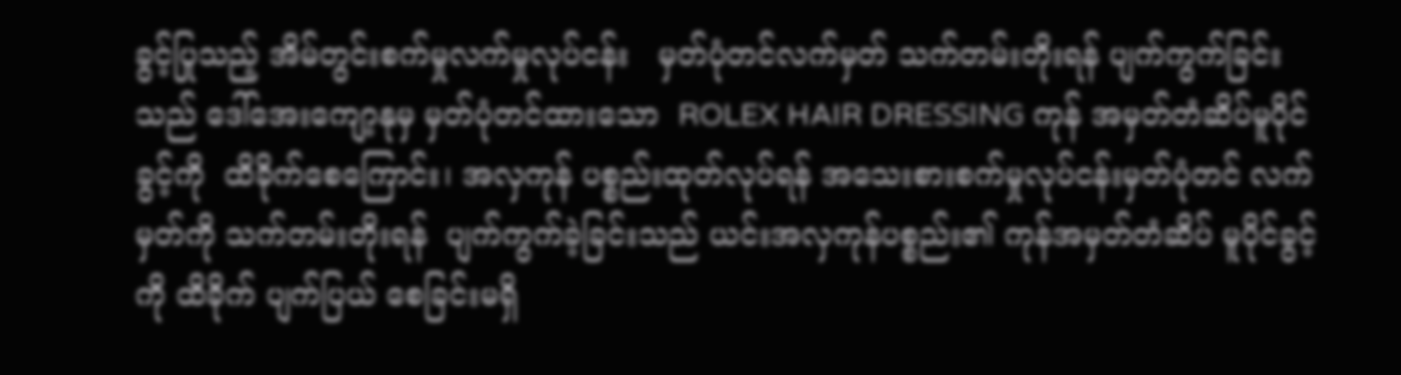ခွင့်ပြုသည့် အိမ်တွင်းစက်မှုလက်မှုလုပ်ငန်း   မှတ်ပုံတင်လက်မှတ် သက်တမ်းတိုးရန် ပျက်ကွက်ခြင်း သည် ဒေါ်အေးကျော့နုမှ မှတ်ပုံတင်ထားသော  ROLEX HAIR DRESSING ကုန် အမှတ်တံဆိပ်မူပိုင်ခွင့်ကို  ထိခိုက်စေကြောင်း၊ အလှကုန် ပစ္စည်းထုတ်လုပ်ရန် အသေးစားစက်မှုလုပ်ငန်းမှတ်ပုံတင် လက်မှတ်ကို သက်တမ်းတိုးရန်  ပျက်ကွက်ခဲ့ခြင်းသည် ယင်းအလှကုန်ပစ္စည်း၏ ကုန်အမှတ်တံဆိပ် မူပိုင်ခွင့်ကို ထိခိုက် ပျက်ပြယ် စေခြင်းမရှိ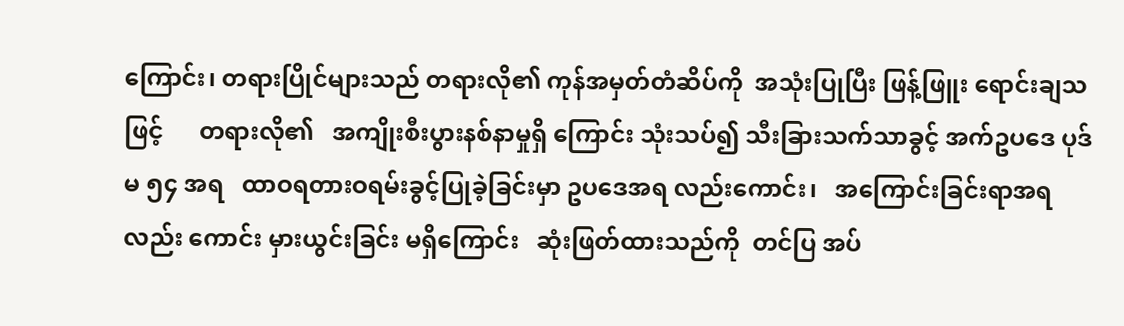ကြောင်း၊ တရားပြိုင်များသည် တရားလို၏ ကုန်အမှတ်တံဆိပ်ကို  အသုံးပြုပြီး ဖြန့်ဖြူး ရောင်းချသဖြင့်      တရားလို၏   အကျိုးစီးပွားနစ်နာမှုရှိ ကြောင်း သုံးသပ်၍ သီးခြားသက်သာခွင့် အက်ဥပဒေ ပုဒ်မ ၅၄ အရ   ထာဝရတားဝရမ်းခွင့်ပြုခဲ့ခြင်းမှာ ဥပဒေအရ လည်းကောင်း၊   အကြောင်းခြင်းရာအရ  လည်း ကောင်း မှားယွင်းခြင်း မရှိကြောင်း   ဆုံးဖြတ်ထားသည်ကို  တင်ပြ အပ်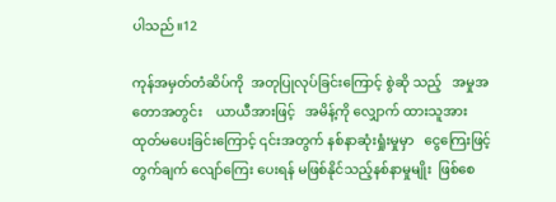ပါသည်။12

ကုန်အမှတ်တံဆိပ်ကို  အတုပြုလုပ်ခြင်းကြောင့် စွဲဆို သည့်   အမှုအတောအတွင်း    ယာယီအားဖြင့်   အမိန့်ကို လျှောက် ထားသူအား  ထုတ်မပေးခြင်းကြောင့် ၎င်းအတွက် နစ်နာဆုံးရှုံးမှုမှာ   ငွေကြေးဖြင့်   တွက်ချက် လျော်ကြေး ပေးရန် မဖြစ်နိုင်သည့်နစ်နာမှုမျိုး  ဖြစ်စေ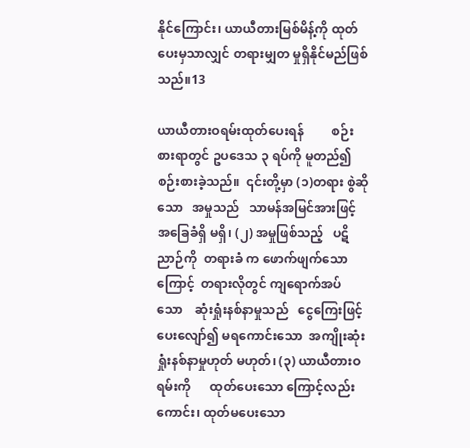နိုင်ကြောင်း၊ ယာယီတားမြစ်မိန့်ကို ထုတ်ပေးမှသာလျှင် တရားမျှတ မှုရှိနိုင်မည်ဖြစ်သည်။13

ယာယီတားဝရမ်းထုတ်ပေးရန်         စဉ်းစားရာတွင် ဥပဒေသ ၃ ရပ်ကို မူတည်၍   စဉ်းစားခဲ့သည်။  ၎င်းတို့မှာ (၁)တရား စွဲဆိုသော   အမှုသည်   သာမန်အမြင်အားဖြင့် အခြေခံရှိ မရှိ၊ (၂) အမှုဖြစ်သည့်   ပဋိညာဉ်ကို  တရားခံ က ဖောက်ဖျက်သောကြောင့်  တရားလိုတွင် ကျရောက်အပ် သော    ဆုံးရှုံးနစ်နာမှုသည်   ငွေကြေးဖြင့် ပေးလျော်၍ မရကောင်းသော  အကျိုးဆုံးရှုံးနစ်နာမှုဟုတ် မဟုတ်၊ (၃) ယာယီတားဝရမ်းကို      ထုတ်ပေးသော ကြောင့်လည်းကောင်း၊ ထုတ်မပေးသော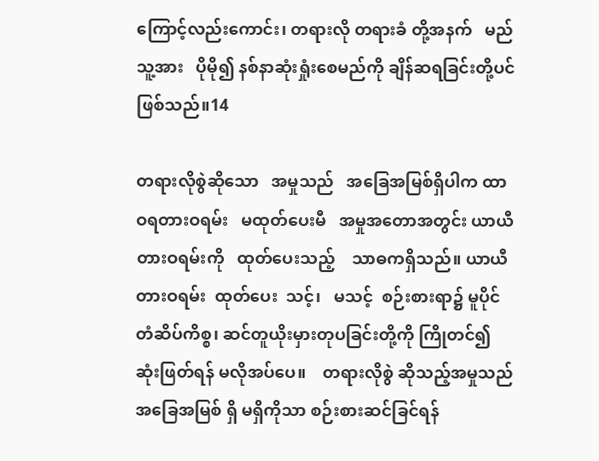ကြောင့်လည်းကောင်း၊ တရားလို တရားခံ တို့အနက်   မည်သူ့အား   ပိုမို၍ နစ်နာဆုံးရှုံးစေမည်ကို ချိန်ဆရခြင်းတို့ပင် ဖြစ်သည်။14

တရားလိုစွဲဆိုသော   အမှုသည်   အခြေအမြစ်ရှိပါက ထာဝရတားဝရမ်း   မထုတ်ပေးမီ   အမှုအတောအတွင်း ယာယီ တားဝရမ်းကို   ထုတ်ပေးသည့်    သာဓကရှိသည်။ ယာယီတားဝရမ်း  ထုတ်ပေး  သင့်၊   မသင့်  စဉ်းစားရာ၌ မူပိုင်တံဆိပ်ကိစ္စ၊ ဆင်တူယိုးမှားတုပခြင်းတို့ကို ကြိုတင်၍ ဆုံးဖြတ်ရန် မလိုအပ်ပေ။    တရားလိုစွဲ ဆိုသည့်အမှုသည် အခြေအမြစ် ရှိ မရှိကိုသာ စဉ်းစားဆင်ခြင်ရန်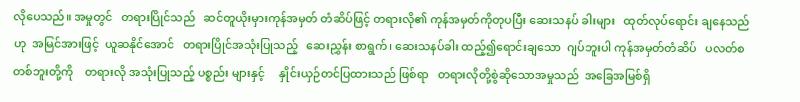လိုပေသည်။ အမှုတွင်   တရားပြိုင်သည်   ဆင်တူယိုးမှားကုန်အမှတ် တံဆိပ်ဖြင့် တရားလို၏ ကုန်အမှတ်ကိုတုပပြီး ဆေးသနပ် ခါးများ   ထုတ်လုပ်ရောင်း ချနေသည်ဟု  အမြင်အားဖြင့်  ယူဆနိုင်အောင်   တရားပြိုင်အသုံးပြုသည့်   ဆေးညွှန်း စာရွက်၊ ဆေးသနပ်ခါး ထည့်၍ရောင်းချသော  ဂျပ်ဘူးပါ ကုန်အမှတ်တံဆိပ်   ပလတ်စတစ်ဘူးတို့ကို    တရားလို အသုံးပြုသည့် ပစ္စည်း များနှင့်     နှိုင်းယှဉ်တင်ပြထားသည် ဖြစ်ရာ   တရားလိုတို့စွဲဆိုသောအမှုသည်  အခြေအမြစ်ရှိ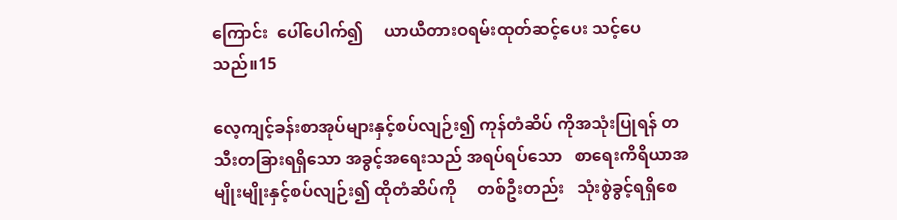ကြောင်း  ပေါ်ပေါက်၍     ယာယီတားဝရမ်းထုတ်ဆင့်ပေး သင့်ပေသည်။15

လေ့ကျင့်ခန်းစာအုပ်များနှင့်စပ်လျဉ်း၍ ကုန်တံဆိပ် ကိုအသုံးပြုရန် တသီးတခြားရရှိသော အခွင့်အရေးသည် အရပ်ရပ်သော   စာရေးကိရိယာအမျိုးမျိုးနှင့်စပ်လျဉ်း၍ ထိုတံဆိပ်ကို     တစ်ဦးတည်း   သုံးစွဲခွင့်ရရှိစေ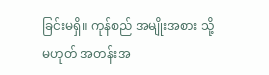ခြင်းမရှိ။ ကုန်စည် အမျိုးအစား သို့မဟုတ် အတန်းအ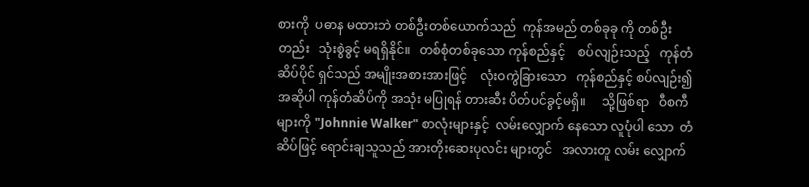စားကို  ပဓာန မထားဘဲ တစ်ဦးတစ်ယောက်သည်  ကုန်အမည် တစ်ခုခု ကို တစ်ဦးတည်း   သုံးစွဲခွင့် မရရှိနိုင်။   တစ်စုံတစ်ခုသော ကုန်စည်နှင့်    စပ်လျဉ်းသည့်   ကုန်တံဆိပ်ပိုင် ရှင်သည် အမျိုးအစားအားဖြင့်    လုံးဝကွဲခြားသော   ကုန်စည်နှင့် စပ်လျဉ်း၍ အဆိုပါ ကုန်တံဆိပ်ကို အသုံး မပြုရန် တားဆီး ပိတ်ပင်ခွင့်မရှိ။     သို့ဖြစ်ရာ   ဝီစကီများကို "Johnnie Walker" စာလုံးများနှင့်  လမ်းလျှောက် နေသော လူပုံပါ သော  တံဆိပ်ဖြင့် ရောင်းချသူသည် အားတိုးဆေးပုလင်း များတွင်   အလားတူ လမ်း လျှောက်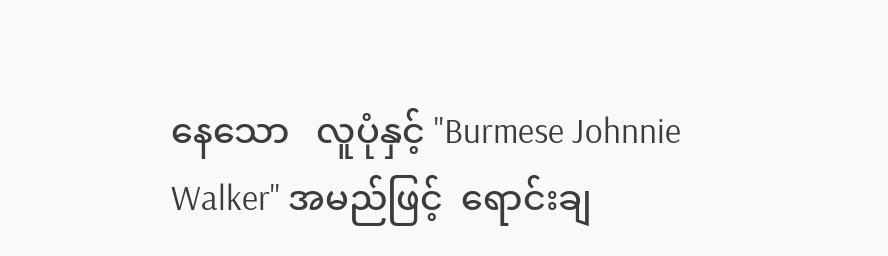နေသော   လူပုံနှင့် "Burmese Johnnie Walker" အမည်ဖြင့်  ရောင်းချ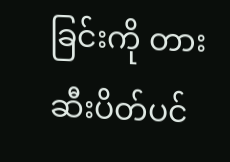ခြင်းကို တားဆီးပိတ်ပင်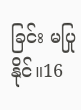ခြင်း မပြုနိုင်။16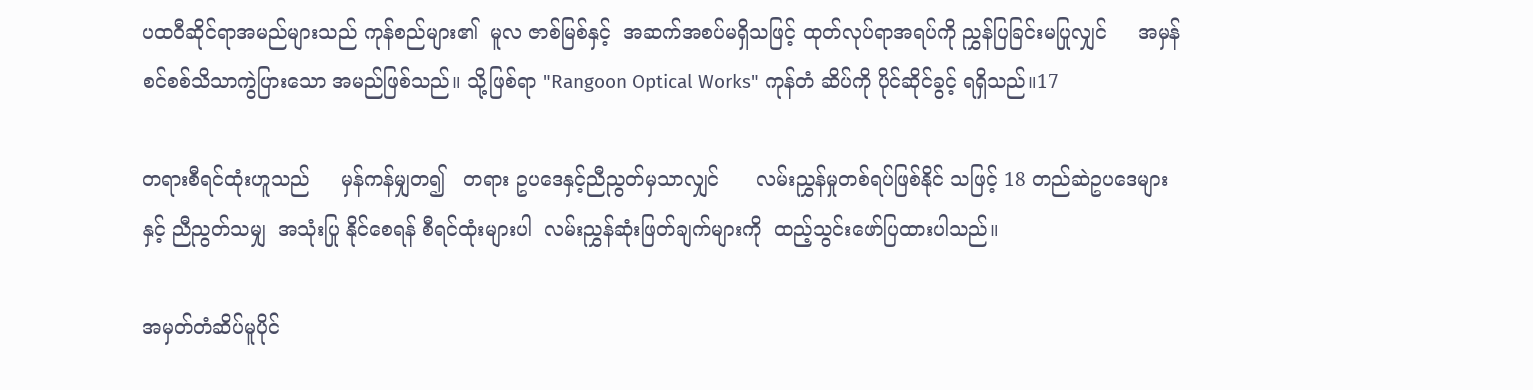ပထဝီဆိုင်ရာအမည်များသည် ကုန်စည်များ၏  မူလ ဇာစ်မြစ်နှင့်  အဆက်အစပ်မရှိသဖြင့် ထုတ်လုပ်ရာအရပ်ကို ညွှန်ပြခြင်းမပြုလျှင်     အမှန်စင်စစ်သိသာကွဲပြားသော အမည်ဖြစ်သည်။ သို့ဖြစ်ရာ "Rangoon Optical Works" ကုန်တံ ဆိပ်ကို ပိုင်ဆိုင်ခွင့် ရရှိသည်။17

တရားစီရင်ထုံးဟူသည်     မှန်ကန်မျှတ၍   တရား ဥပဒေနှင့်ညီညွတ်မှသာလျှင်      လမ်းညွှန်မှုတစ်ရပ်ဖြစ်နိုင် သဖြင့် 18 တည်ဆဲဥပဒေများနှင့် ညီညွတ်သမျှ  အသုံးပြု နိုင်စေရန် စီရင်ထုံးများပါ  လမ်းညွှန်ဆုံးဖြတ်ချက်များကို  ထည့်သွင်းဖော်ပြထားပါသည်။

အမှတ်တံဆိပ်မူပိုင်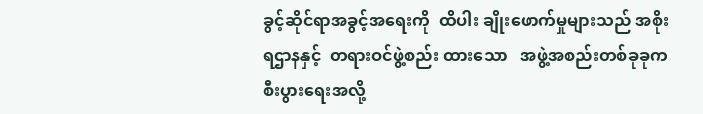ခွင့်ဆိုင်ရာအခွင့်အရေးကို  ထိပါး ချိုးဖောက်မှုများသည် အစိုးရဌာနနှင့်  တရားဝင်ဖွဲ့စည်း ထားသော   အဖွဲ့အစည်းတစ်ခုခုက   စီးပွားရေးအလို့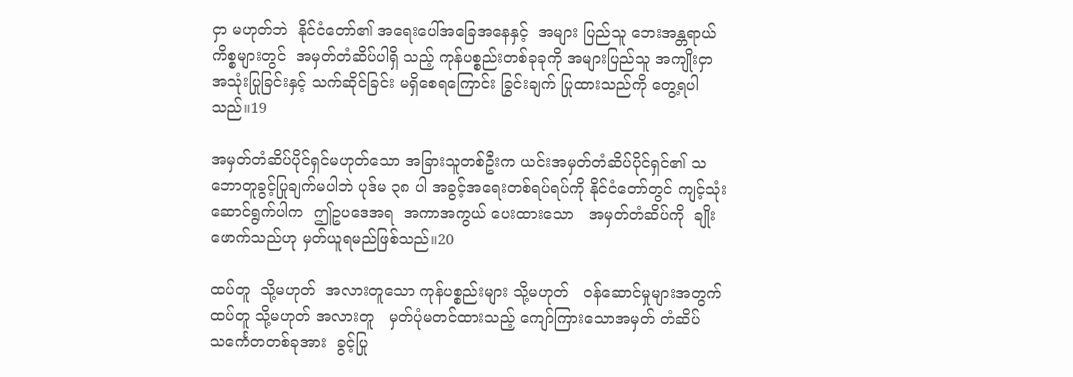ငှာ မဟုတ်ဘဲ  နိုင်ငံတော်၏ အရေးပေါ်အခြေအနေနှင့်  အများ ပြည်သူ ဘေးအန္တရာယ်ကိစ္စများတွင်  အမှတ်တံဆိပ်ပါရှိ သည့် ကုန်ပစ္စည်းတစ်ခုခုကို အများပြည်သူ အကျိုးငှာ အသုံးပြုခြင်းနှင့် သက်ဆိုင်ခြင်း မရှိစေရကြောင်း ခြွင်းချက် ပြုထားသည်ကို တွေ့ရပါသည်။19

အမှတ်တံဆိပ်ပိုင်ရှင်မဟုတ်သော အခြားသူတစ်ဦးက ယင်းအမှတ်တံဆိပ်ပိုင်ရှင်၏ သဘောတူခွင့်ပြုချက်မပါဘဲ ပုဒ်မ ၃၈ ပါ အခွင့်အရေးတစ်ရပ်ရပ်ကို နိုင်ငံတော်တွင် ကျင့်သုံးဆောင်ရွက်ပါက  ဤဥပဒေအရ  အကာအကွယ် ပေးထားသော   အမှတ်တံဆိပ်ကို  ချိုးဖောက်သည်ဟု မှတ်ယူရမည်ဖြစ်သည်။20

ထပ်တူ  သို့မဟုတ်  အလားတူသော ကုန်ပစ္စည်းများ သို့မဟုတ်   ဝန်ဆောင်မှုများအတွက်   ထပ်တူ သို့မဟုတ် အလားတူ   မှတ်ပုံမတင်ထားသည့် ကျော်ကြားသောအမှတ် တံဆိပ်သင်္ကေတတစ်ခုအား  ခွင့်ပြု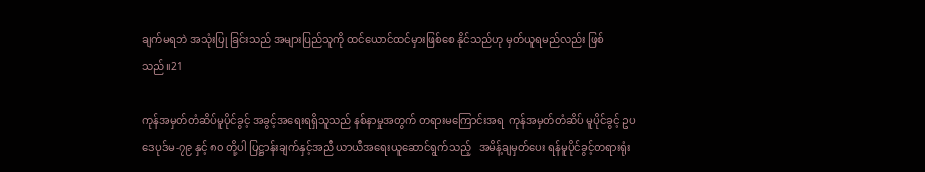ချက်မရဘဲ အသုံးပြု ခြင်းသည် အများပြည်သူကို ထင်ယောင်ထင်မှားဖြစ်စေ နိုင်သည်ဟု မှတ်ယူရမည်လည်း ဖြစ်သည်။21

ကုန်အမှတ်တံဆိပ်မူပိုင်ခွင့် အခွင့်အရေးရရှိသူသည် နစ်နာမှုအတွက် တရားမကြောင်းအရ  ကုန်အမှတ်တံဆိပ် မူပိုင်ခွင့် ဥပဒေပုဒ်မ-၇၉ နှင့် ၈၀ တို့ပါ ပြဋ္ဌာန်းချက်နှင့်အညီ ယာယီအရေးယူဆောင်ရွက်သည့်   အမိန့်ချမှတ်ပေး ရန်မူပိုင်ခွင့်တရားရုံး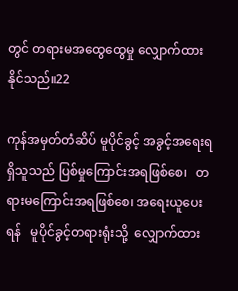တွင် တရားမအထွေထွေမှု လျှောက်ထား နိုင်သည်။22

ကုန်အမှတ်တံဆိပ် မူပိုင်ခွင့် အခွင့်အရေးရရှိသူသည် ပြစ်မှုကြောင်းအရဖြစ်စေ၊   တရားမကြောင်းအရဖြစ်စေ၊ အရေးယူပေးရန်   မူပိုင်ခွင့်တရားရုံးသို့  လျှောက်ထား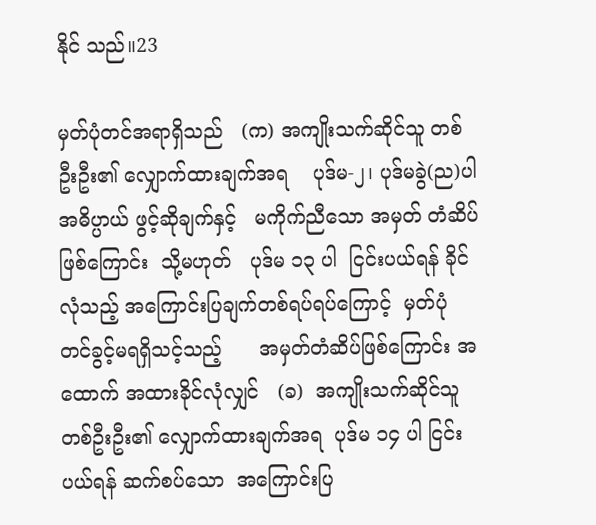နိုင် သည်။23

မှတ်ပုံတင်အရာရှိသည်   (က) အကျိုးသက်ဆိုင်သူ တစ်ဦးဦး၏ လျှောက်ထားချက်အရ    ပုဒ်မ-၂၊ ပုဒ်မခွဲ(ည)ပါ    အဓိပ္ပာယ် ဖွင့်ဆိုချက်နှင့်   မကိုက်ညီသော အမှတ် တံဆိပ်ဖြစ်ကြောင်း  သို့မဟုတ်   ပုဒ်မ ၁၃ ပါ  ငြင်းပယ်ရန် ခိုင်လုံသည့် အကြောင်းပြချက်တစ်ရပ်ရပ်ကြောင့်  မှတ်ပုံ တင်ခွင့်မရရှိသင့်သည့်      အမှတ်တံဆိပ်ဖြစ်ကြောင်း အထောက် အထားခိုင်လုံလျှင်   (ခ)  အကျိုးသက်ဆိုင်သူ တစ်ဦးဦး၏ လျှောက်ထားချက်အရ  ပုဒ်မ ၁၄ ပါ ငြင်းပယ်ရန် ဆက်စပ်သော  အကြောင်းပြ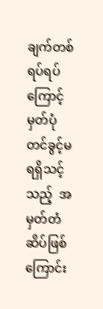ချက်တစ်ရပ်ရပ်ကြောင့် မှတ်ပုံတင်ခွင့်မရရှိသင့်သည့်  အမှတ်တံ ဆိပ်ဖြစ်ကြောင်း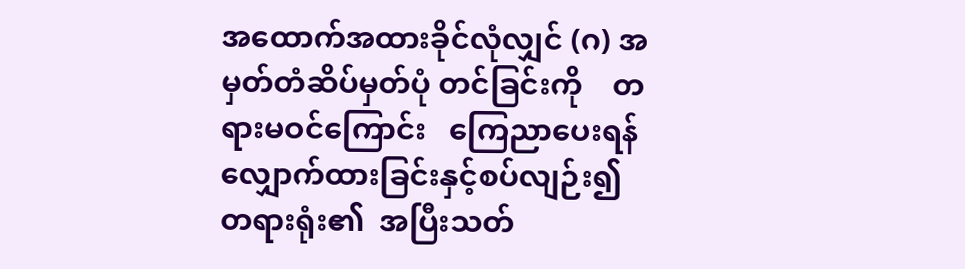အထောက်အထားခိုင်လုံလျှင် (ဂ) အမှတ်တံဆိပ်မှတ်ပုံ တင်ခြင်းကို    တရားမဝင်ကြောင်း   ကြေညာပေးရန် လျှောက်ထားခြင်းနှင့်စပ်လျဉ်း၍ တရားရုံး၏  အပြီးသတ်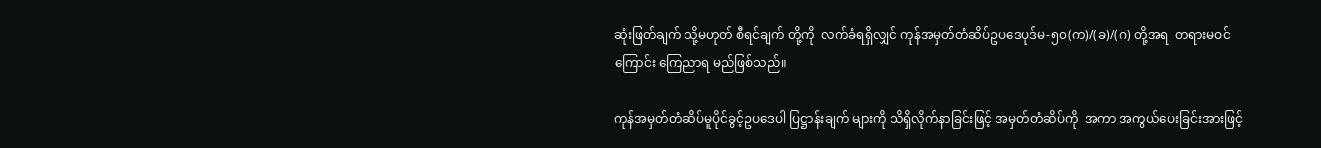ဆုံးဖြတ်ချက် သို့မဟုတ် စီရင်ချက် တို့ကို  လက်ခံရရှိလျှင် ကုန်အမှတ်တံဆိပ်ဥပဒေပုဒ်မ-၅၀(က)/(ခ)/(ဂ) တို့အရ  တရားမဝင်ကြောင်း ကြေညာရ မည်ဖြစ်သည်။

ကုန်အမှတ်တံဆိပ်မူပိုင်ခွင့်ဥပဒေပါ ပြဋ္ဌာန်းချက် များကို သိရှိလိုက်နာခြင်းဖြင့် အမှတ်တံဆိပ်ကို  အကာ အကွယ်ပေးခြင်းအားဖြင့်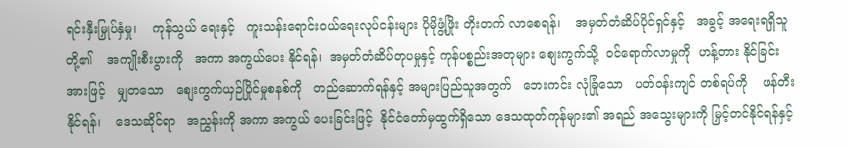ရင်းနှီးမြှုပ်နှံမှု၊    ကုန်သွယ် ရေးနှင့်   ကူးသန်းရောင်းဝယ်ရေးလုပ်ငန်းများ ပိုမိုဖွံ့ဖြိုး တိုးတက် လာစေရန်၊    အမှတ်တံဆိပ်ပိုင်ရှင်နှင့်   အခွင့် အရေးရရှိသူတို့၏    အကျိုးစီးပွားကို   အကာ အကွယ်ပေး နိုင်ရန်၊  အမှတ်တံဆိပ်တုပမှုနှင့် ကုန်ပစ္စည်းအတုများ စျေးကွက်သို့  ဝင်ရောက်လာမှုကို  ဟန့်တား နိုင်ခြင်း အားဖြင့်   မျှတသော   စျေးကွက်ယှဉ်ပြိုင်မှုစနစ်ကို   တည်ဆောက်ရန်နှင့် အများပြည်သူအတွက်   ဘေးကင်း လုံခြုံသော   ပတ်ဝန်းကျင် တစ်ရပ်ကို    ဖန်တီးနိုင်ရန်၊    ဒေသဆိုင်ရာ   အညွှန်းကို အကာ အကွယ် ပေးခြင်းဖြင့်  နိုင်ငံတော်မှထွက်ရှိသော ဒေသထုတ်ကုန်များ၏ အရည် အသွေးများကို မြှင့်တင်နိုင်ရန်နှင့်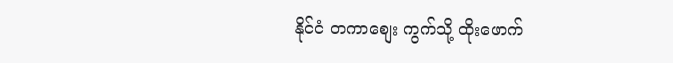နိုင်ငံ တကာစျေး ကွက်သို့ ထိုးဖောက်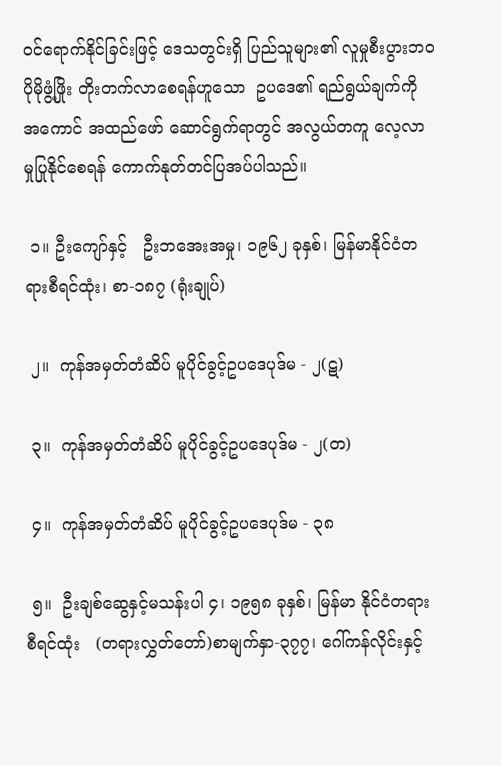ဝင်ရောက်နိုင်ခြင်းဖြင့် ဒေသတွင်းရှိ ပြည်သူများ၏ လူမှုစီးပွားဘဝ ပိုမိုဖွံ့ဖြိုး တိုးတက်လာစေရန်ဟူသော  ဥပဒေ၏ ရည်ရွယ်ချက်ကို    အကောင် အထည်ဖော် ဆောင်ရွက်ရာတွင် အလွယ်တကူ လေ့လာ မှုပြုနိုင်စေရန် ကောက်နုတ်တင်ပြအပ်ပါသည်။

 ၁။ ဦးကျော်နှင့်   ဦးဘအေးအမှု၊ ၁၉၆၂ ခုနှစ်၊ မြန်မာနိုင်ငံတရားစီရင်ထုံး၊ စာ-၁၈၇ (ရုံးချုပ်)

 ၂။  ကုန်အမှတ်တံဆိပ် မူပိုင်ခွင့်ဥပဒေပုဒ်မ - ၂(ဋ)

 ၃။  ကုန်အမှတ်တံဆိပ် မူပိုင်ခွင့်ဥပဒေပုဒ်မ - ၂(တ)

 ၄။  ကုန်အမှတ်တံဆိပ် မူပိုင်ခွင့်ဥပဒေပုဒ်မ - ၃၈

 ၅။  ဦးချစ်ဆွေနှင့်မသန်းပါ ၄၊ ၁၉၅၈ ခုနှစ်၊ မြန်မာ နိုင်ငံတရားစီရင်ထုံး   (တရားလွှတ်တော်)စာမျက်နှာ-၃၇၇၊ ဂေါ်ကန်လိုင်းနှင့်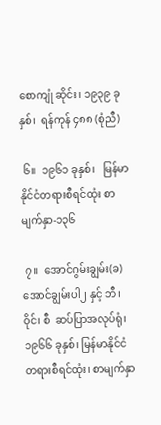စောကျုံ ဆိုင်း၊ ၁၉၃၉ ခုနှစ်၊  ရန်ကုန် ၄၈၈ (စုံညီ)

 ၆။  ၁၉၆၁ ခုနှစ်၊   မြန်မာနိုင်ငံတရားစီရင်ထုံး စာမျက်နှာ-၁၃၆

 ၇။  အောင်ဂွမ်းချွမ်း(ခ)အောင်ချွမ်းပါ၂ နှင့် ဘီ၊ ဝိုင်၊ စီ  ဆပ်ပြာအလုပ်ရုံ၊ ၁၉၆၆ ခုနှစ်၊ မြန်မာနိုင်ငံ တရားစီရင်ထုံး၊ စာမျက်နှာ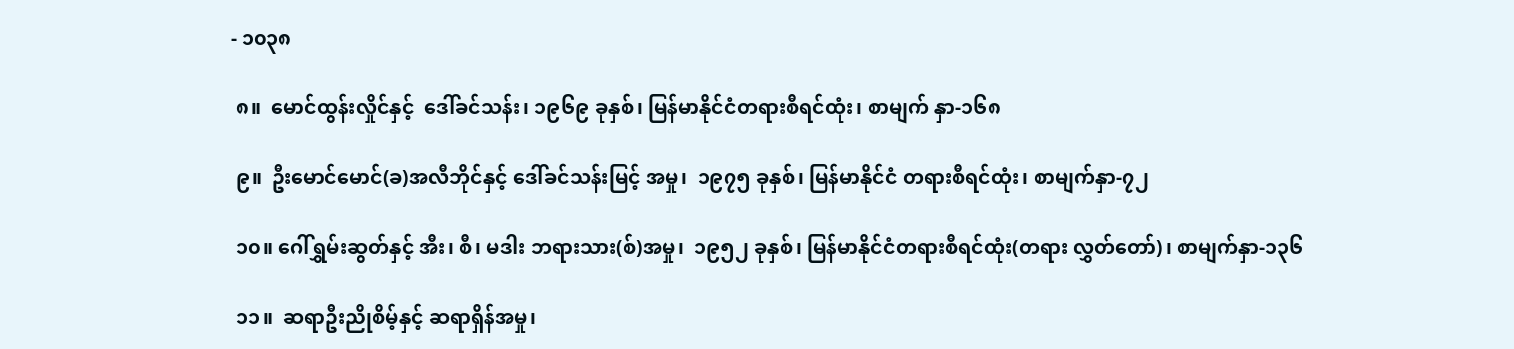- ၁၀၃၈

 ၈။  မောင်ထွန်းလှိုင်နှင့်  ဒေါ်ခင်သန်း၊ ၁၉၆၉ ခုနှစ်၊ မြန်မာနိုင်ငံတရားစီရင်ထုံး၊ စာမျက် နှာ-၁၆၈

 ၉။  ဦးမောင်မောင်(ခ)အလီဘိုင်နှင့် ဒေါ်ခင်သန်းမြင့် အမှု၊  ၁၉၇၅ ခုနှစ်၊ မြန်မာနိုင်ငံ တရားစီရင်ထုံး၊ စာမျက်နှာ-၇၂

 ၁၀။ ဂေါ်ရွှမ်းဆွတ်နှင့် အီး၊ စီ၊ မဒါး ဘရားသား(စ်)အမှု၊  ၁၉၅၂ ခုနှစ်၊ မြန်မာနိုင်ငံတရားစီရင်ထုံး(တရား လွှတ်တော်)၊ စာမျက်နှာ-၁၃၆

 ၁၁။  ဆရာဦးညိုစိမ့်နှင့် ဆရာရှိန်အမှု၊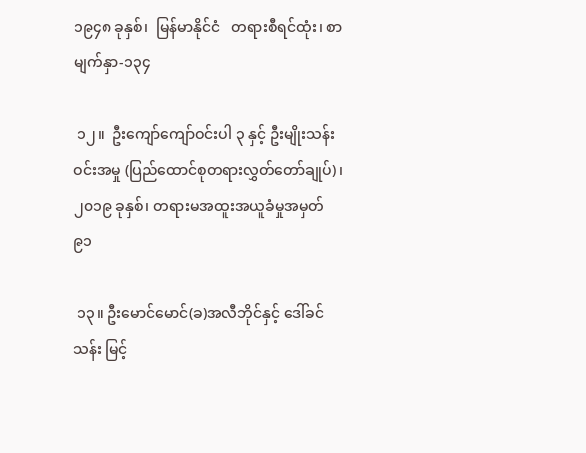၁၉၄၈ ခုနှစ်၊  မြန်မာနိုင်ငံ   တရားစီရင်ထုံး၊ စာမျက်နှာ-၁၃၄

 ၁၂။  ဦးကျော်ကျော်ဝင်းပါ ၃ နှင့် ဦးမျိုးသန်းဝင်းအမှု (ပြည်ထောင်စုတရားလွှတ်တော်ချုပ်)၊ ၂၀၁၉ ခုနှစ်၊ တရားမအထူးအယူခံမှုအမှတ် ၉၁

 ၁၃။ ဦးမောင်မောင်(ခ)အလီဘိုင်နှင့် ဒေါ်ခင်သန်း မြင့်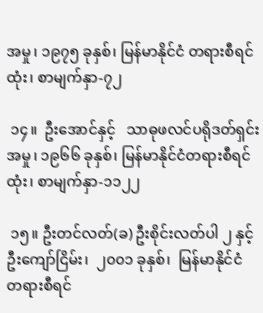အမှု၊ ၁၉၇၅ ခုနှစ်၊ မြန်မာနိုင်ငံ တရားစီရင်ထုံး၊ စာမျက်နှာ-၇၂

 ၁၄။  ဦးအောင်နှင့်   သာဓုဖလင်ပရိုဒတ်ရှင်းအမှု၊ ၁၉၆၆ ခုနှစ်၊ မြန်မာနိုင်ငံတရားစီရင်ထုံး၊ စာမျက်နှာ-၁၁၂၂

 ၁၅။ ဦးတင်လတ်(ခ) ဦးစိုင်းလတ်ပါ ၂ နှင့်  ဦးကျော်ငြိမ်း၊  ၂၀၀၁ ခုနှစ်၊  မြန်မာနိုင်ငံ တရားစီရင်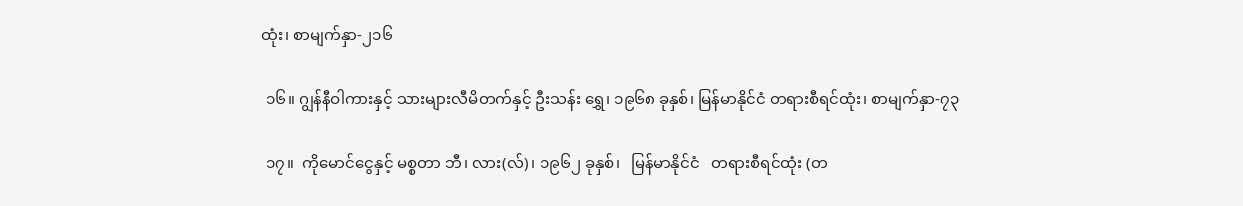ထုံး၊ စာမျက်နှာ-၂၁၆

 ၁၆။ ဂျွန်နီဝါကားနှင့် သားများလီမိတက်နှင့် ဦးသန်း ရွှေ၊ ၁၉၆၈ ခုနှစ်၊ မြန်မာနိုင်ငံ တရားစီရင်ထုံး၊ စာမျက်နှာ-၇၃

 ၁၇။  ကိုမောင်ငွေနှင့် မစ္စတာ ဘီ၊ လား(လ်)၊ ၁၉၆၂ ခုနှစ်၊   မြန်မာနိုင်ငံ   တရားစီရင်ထုံး (တ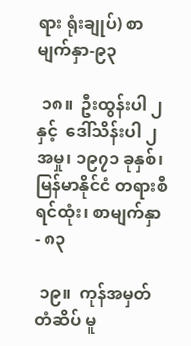ရား ရုံးချုပ်) စာမျက်နှာ-၉၃

 ၁၈။  ဦးထွန်းပါ ၂ နှင့်  ဒေါ်သိန်းပါ ၂  အမှု၊ ၁၉၇၁ ခုနှစ်၊   မြန်မာနိုင်ငံ တရားစီရင်ထုံး၊ စာမျက်နှာ - ၈၃

 ၁၉။  ကုန်အမှတ်တံဆိပ် မူ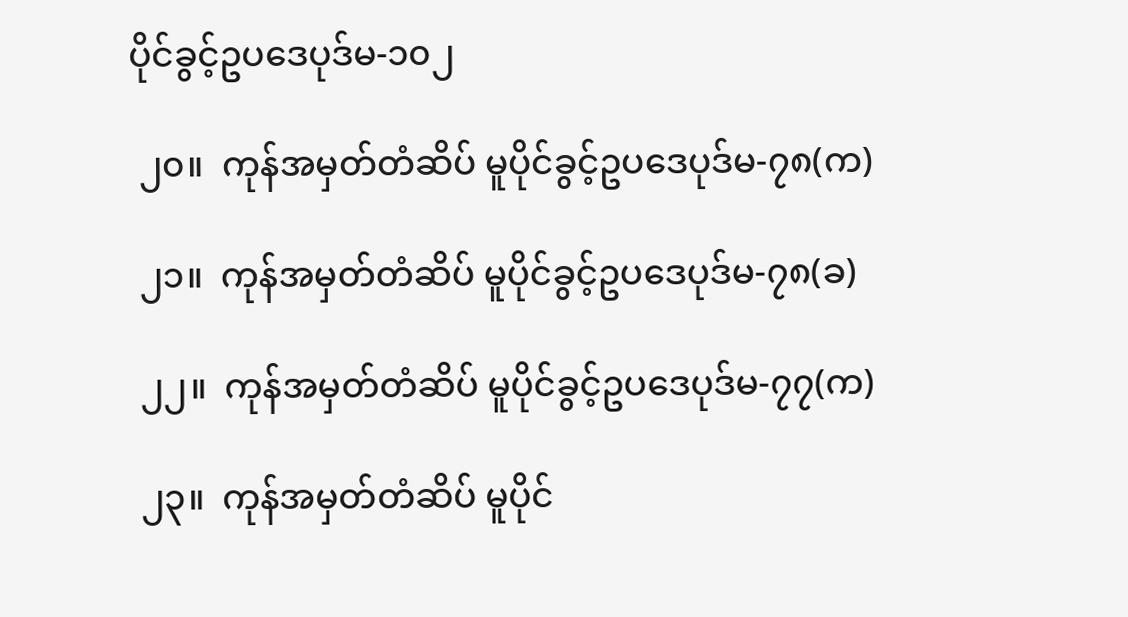ပိုင်ခွင့်ဥပဒေပုဒ်မ-၁၀၂

 ၂၀။  ကုန်အမှတ်တံဆိပ် မူပိုင်ခွင့်ဥပဒေပုဒ်မ-၇၈(က)

 ၂၁။  ကုန်အမှတ်တံဆိပ် မူပိုင်ခွင့်ဥပဒေပုဒ်မ-၇၈(ခ)

 ၂၂။  ကုန်အမှတ်တံဆိပ် မူပိုင်ခွင့်ဥပဒေပုဒ်မ-၇၇(က)

 ၂၃။  ကုန်အမှတ်တံဆိပ် မူပိုင်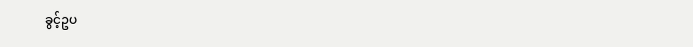ခွင့်ဥပ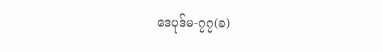ဒေပုဒ်မ-၇၇(ခ)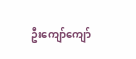ဦးကျော်ကျော်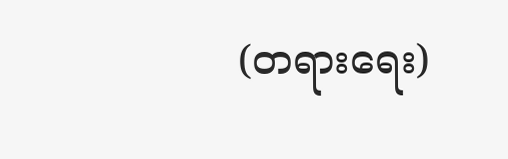(တရားရေး)